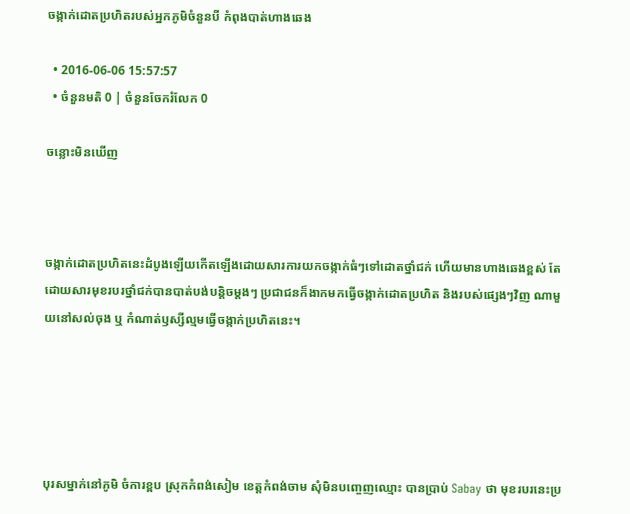ចង្កាក់ដោតប្រហិតរបស់អ្នកភូមិចំនួនបី កំពុងបាត់ហាងឆេង

  • 2016-06-06 15:57:57
  • ចំនួនមតិ 0 | ចំនួនចែករំលែក 0

ចន្លោះមិនឃើញ



ចង្កាក់ដោតប្រហិតនេះដំបូងឡើយកើតឡើងដោយសារការយកចង្កាក់ធំៗទៅដោតថ្នាំជក់ ហើយមានហាងឆេងខ្ពស់ តែដោយសារមុខរបរថ្នាំជក់បានបាត់បង់បន្តិចម្ដងៗ ប្រជាជនក៏ងាកមកធ្វើចង្កាក់ដោតប្រហិត និងរបស់ផ្សេងៗវិញ ណាមួយនៅសល់ចុង ឬ កំណាត់ឫស្សីល្មមធ្វើចង្កាក់ប្រហិតនេះ។





បុរសម្នាក់នៅភូមិ ចំការខ្ពប ស្រុកកំពង់សៀម ខេត្តកំពង់ចាម សុំមិនបញ្ចេញឈ្មោះ បានប្រាប់ Sabay ថា មុខរបរនេះប្រ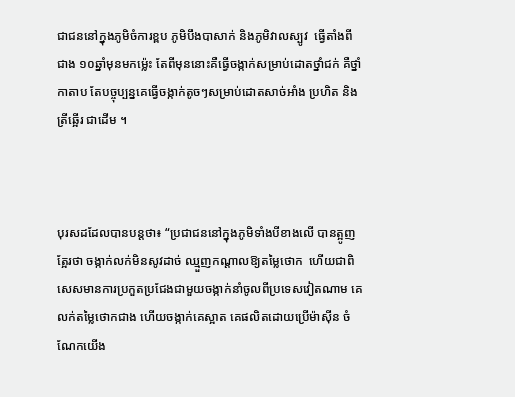ជាជននៅក្នុងភូមិចំការខ្ពប ភូមិបឹងបាសាក់ និងភូមិវាលស្បូវ  ធ្វើតាំងពីជាង ១០ឆ្នាំមុនមកម្ល៉េះ តែពីមុននោះគឺធ្វើចង្កាក់សម្រាប់ដោតថ្នាំជក់ គឺថ្នាំកាតាប តែបច្ចុប្បន្នគេធ្វើចង្កាក់តូចៗសម្រាប់ដោតសាច់អាំង ប្រហិត និងត្រីឆ្អើរ ជាដើម ។



បុរសដដែលបានបន្តថា៖ “ប្រជាជននៅក្នុងភូមិទាំងបីខាងលើ បានត្អូញត្អែរថា ចង្កាក់លក់មិនសូវដាច់ ឈ្មួញកណ្ដាលឱ្យតម្លៃថោក  ហើយជាពិសេសមានការប្រកួតប្រជែងជាមួយចង្កាក់នាំចូលពីប្រទេសវៀតណាម គេលក់តម្លៃថោកជាង ហើយចង្កាក់គេស្អាត គេផលិតដោយប្រើម៉ាស៊ីន ចំណែកយើង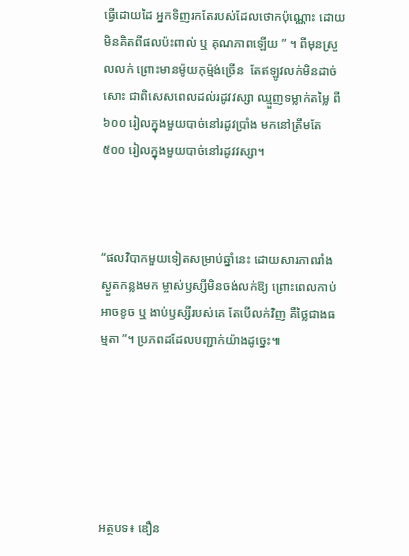ធ្វើដោយដៃ អ្នកទិញរកតែរបស់ដែលថោកប៉ុណ្ណោះ ដោយមិនគិតពីផលប៉ះពាល់ ឬ គុណភាពឡើយ ” ។ ពីមុនស្រួលលក់ ព្រោះមានម៉ូយកុម្ម៉ង់ច្រើន  តែឥឡូវលក់មិនដាច់សោះ ជាពិសេសពេលដល់រដូវវស្សា ឈ្មួញទម្លាក់តម្លៃ ពី៦០០ រៀលក្នុងមួយបាច់នៅរដូវប្រាំង មកនៅត្រឹមតែ ៥០០ រៀលក្នុងមួយបាច់នៅរដូវវស្សា។



“ផលវិបាកមួយទៀតសម្រាប់ឆ្នាំនេះ ដោយសារភាពរាំងស្ងួតកន្លងមក ម្ចាស់ឫស្សីមិនចង់លក់ឱ្យ ព្រោះពេលកាប់អាចខូច ឬ ងាប់ឫស្សីរបស់គេ តែបើលក់វិញ គឺថ្លៃជាងធម្មតា ”។ ប្រភពដដែលបញ្ជាក់យ៉ាងដូច្នេះ៕






អត្ថបទ៖ ឌឿន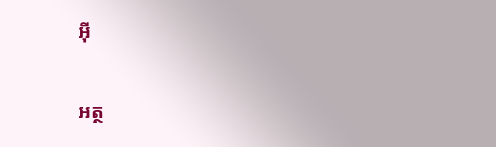អ៊ី

អត្ថ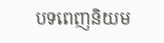បទពេញនិយម